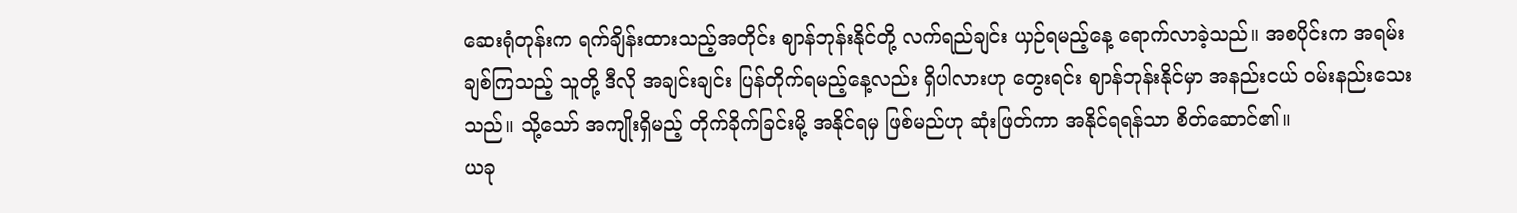ဆေးရုံတုန်းက ရက်ချိန်းထားသည့်အတိုင်း ဈာန်ဘုန်းနိုင်တို့ လက်ရည်ချင်း ယှဉ်ရမည့်နေ့ ရောက်လာခဲ့သည်။ အစပိုင်းက အရမ်းချစ်ကြသည့် သူတို့ ဒီလို အချင်းချင်း ပြန်တိုက်ရမည့်နေ့လည်း ရှိပါလားဟု တွေးရင်း ဈာန်ဘုန်းနိုင်မှာ အနည်းငယ် ဝမ်းနည်းသေးသည်။ သို့သော် အကျိုးရှိမည့် တိုက်ခိုက်ခြင်းမို့ အနိုင်ရမှ ဖြစ်မည်ဟု ဆုံးဖြတ်ကာ အနိုင်ရရန်သာ စိတ်ဆောင်၏။
ယခု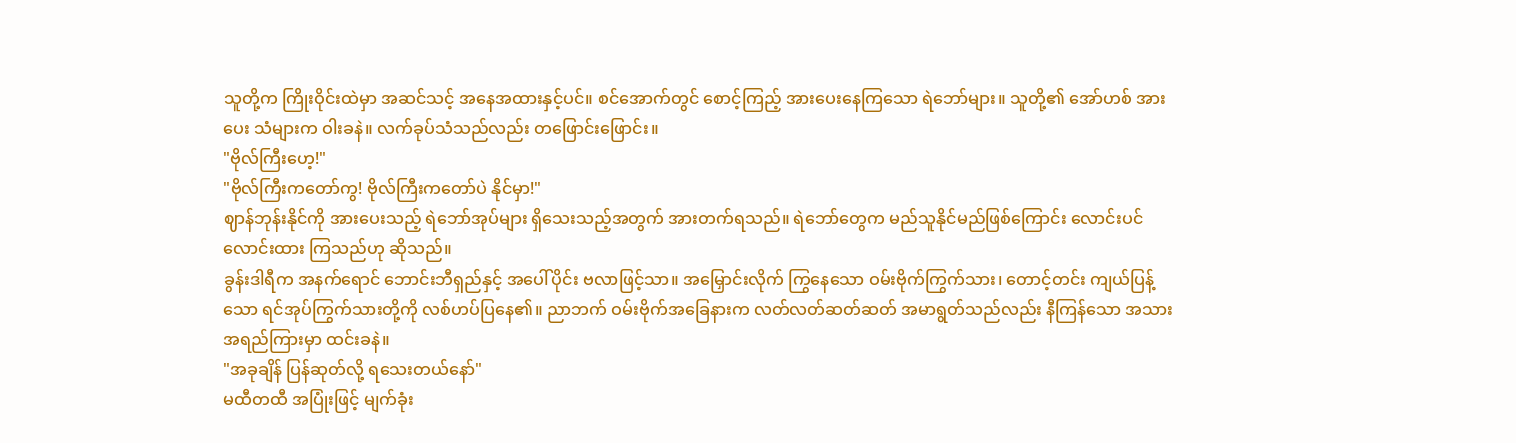သူတို့က ကြိုးဝိုင်းထဲမှာ အဆင်သင့် အနေအထားနှင့်ပင်။ စင်အောက်တွင် စောင့်ကြည့် အားပေးနေကြသော ရဲဘော်များ။ သူတို့၏ အော်ဟစ် အားပေး သံများက ဝါးခနဲ။ လက်ခုပ်သံသည်လည်း တဖြောင်းဖြောင်း။
"ဗိုလ်ကြီးဟေ့!"
"ဗိုလ်ကြီးကတော်ကွ! ဗိုလ်ကြီးကတော်ပဲ နိုင်မှာ!"
ဈာန်ဘုန်းနိုင်ကို အားပေးသည့် ရဲဘော်အုပ်များ ရှိသေးသည့်အတွက် အားတက်ရသည်။ ရဲဘော်တွေက မည်သူနိုင်မည်ဖြစ်ကြောင်း လောင်းပင် လောင်းထား ကြသည်ဟု ဆိုသည်။
ခွန်းဒါရီက အနက်ရောင် ဘောင်းဘီရှည်နှင့် အပေါ်ပိုင်း ဗလာဖြင့်သာ။ အမြှောင်းလိုက် ကြွနေသော ဝမ်းဗိုက်ကြွက်သား၊ တောင့်တင်း ကျယ်ပြန့်သော ရင်အုပ်ကြွက်သားတို့ကို လစ်ဟပ်ပြနေ၏။ ညာဘက် ဝမ်းဗိုက်အခြေနားက လတ်လတ်ဆတ်ဆတ် အမာရွတ်သည်လည်း နီကြန်သော အသားအရည်ကြားမှာ ထင်းခနဲ။
"အခုချိန် ပြန်ဆုတ်လို့ ရသေးတယ်နော်"
မထီတထီ အပြုံးဖြင့် မျက်ခုံး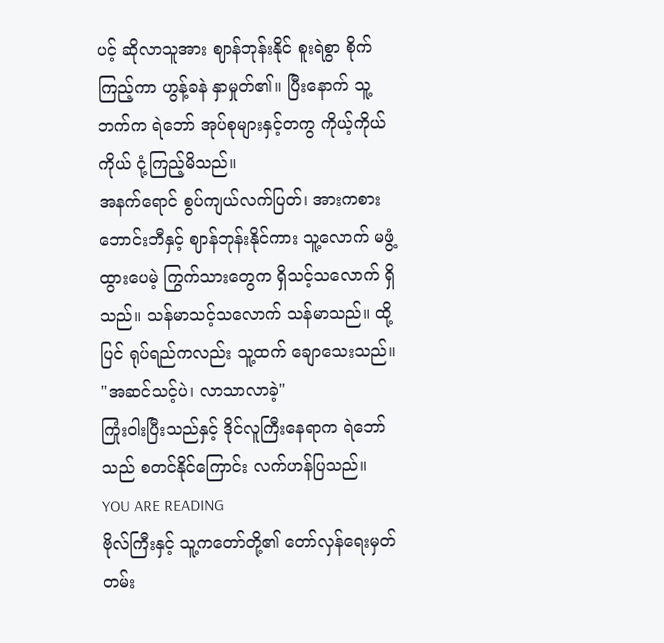ပင့် ဆိုလာသူအား ဈာန်ဘုန်းနိုင် စူးရဲစွာ စိုက်ကြည့်ကာ ဟွန့်ခနဲ နှာမှုတ်၏။ ပြီးနောက် သူ့ဘက်က ရဲဘော် အုပ်စုများနှင့်တကွ ကိုယ့်ကိုယ်ကိုယ် ငုံ့ကြည့်မိသည်။
အနက်ရောင် စွပ်ကျယ်လက်ပြတ်၊ အားကစား ဘောင်းဘီနှင့် ဈာန်ဘုန်းနိုင်ကား သူ့လောက် မဖွံ့ထွားပေမဲ့ ကြွက်သားတွေက ရှိသင့်သလောက် ရှိသည်။ သန်မာသင့်သလောက် သန်မာသည်။ ထို့ပြင် ရုပ်ရည်ကလည်း သူ့ထက် ချောသေးသည်။
"အဆင်သင့်ပဲ၊ လာသာလာခဲ့"
ကြုံးဝါးပြီးသည်နှင့် ဒိုင်လူကြီးနေရာက ရဲဘော်သည် စတင်နိုင်ကြောင်း လက်ဟန်ပြသည်။
YOU ARE READING
ဗိုလ်ကြီးနှင့် သူ့ကတော်တို့၏ တော်လှန်ရေးမှတ်တမ်း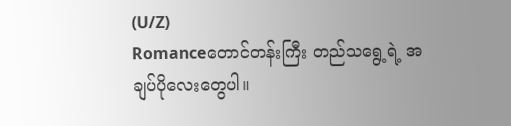(U/Z)
Romanceတောင်တန်းကြီး တည်သရွေ့ရဲ့ အချပ်ပိုလေးတွေပါ။